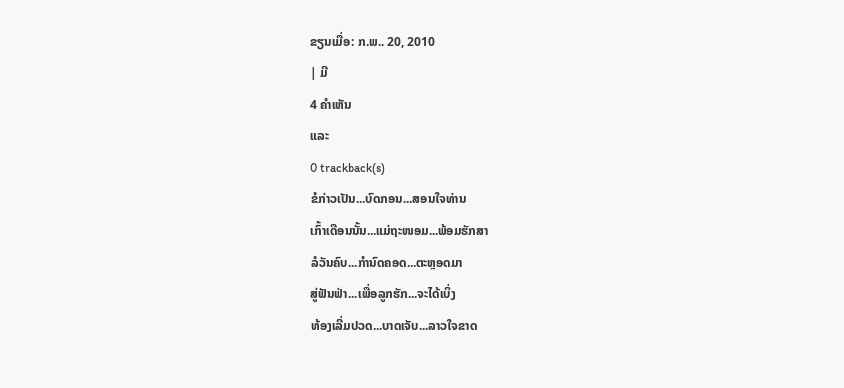ຂຽນເມື່ອ: ກ.ພ.. 20, 2010
| ມີ
4 ຄຳເຫັນ
ແລະ
0 trackback(s)
ຂໍກ່າວເປັນ...ບົດກອນ...ສອນໃຈທ່ານ
ເກົ້າເດືອນນັ້ນ...ແມ່ຖະໜອມ...ພ້ອມຮັກສາ
ລໍວັນຄົບ...ກຳນົດຄອດ...ຕະຫຼອດມາ
ສູ່ຟັນຟ່າ...ເພື່ອລູກຮັກ...ຈະໄດ້ເບິ່ງ
ທ້ອງເລີ່ມປວດ...ບາດເຈັບ...ລາວໃຈຂາດ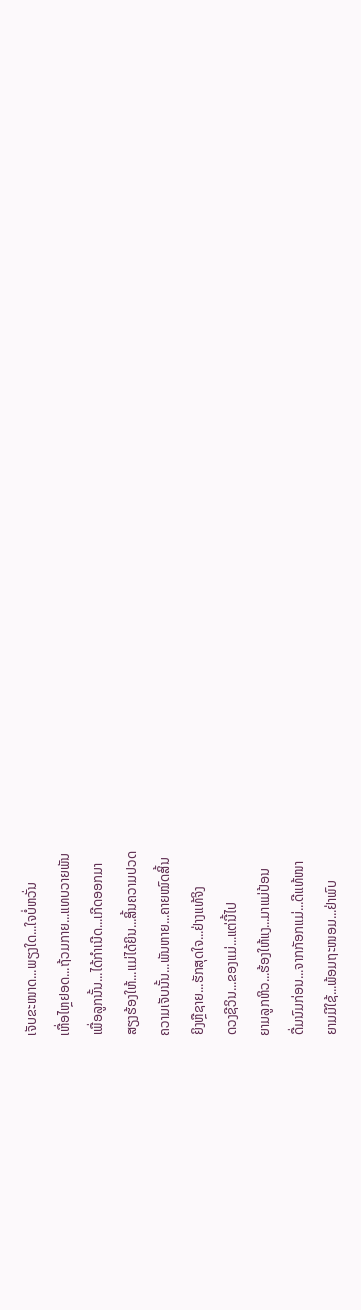ເຈັບຂະໜາດ...ພຽງໃດ...ໃຈບໍ່ຫວັ່ນ
ເຫື່ອໄຫຼຢອດ...ຖ້ວມກາຍ...ແທບວາຍພັນ
ເພື່ອລູກນັ້ນ...ໄດ້ກຳເນີດ...ເກີດອອກມາ
ສຽງຮ້ອງໃຫ້...ແມ່ໄດ້ຍິນ...ສິ້ນຄວາມປວດ
ຄວາມເຈັບນັ້ນ...ພັນຫາຍ...ຄາຍໝົດສິ້ນ
ຍິງຫຼືຊາຍ...ຮັກສຸດໃຈ...ຢ່າງແທ້ຈິງ
ດວງຊີວິນ...ຂອງແມ່...ແຕ່ນີ້ໄປ
ຍາມລູກຫິວ...ຮ້ອງໃຫ້ແງ...ມາແມ່ປ້ອນ
ດື່ມນົມກ່ອນ...ຈາກກັອກແມ່...ດີແທ້ໜາ
ຍາມມີໃຊ້...ພ້ອມຖະໜອມ...ຢ່າພົບ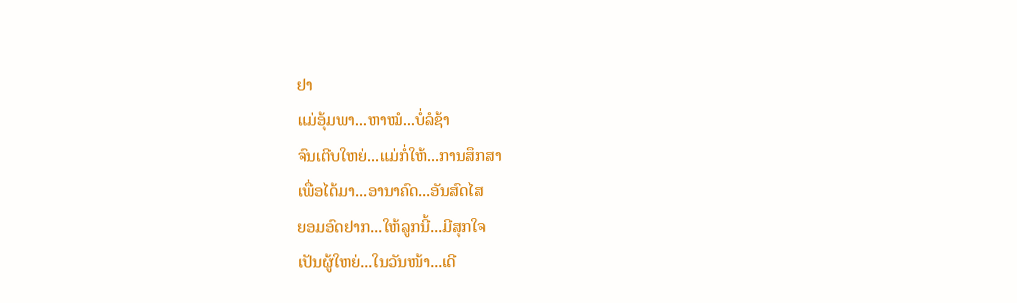ຢາ
ແມ່ອຸ້ມພາ...ຫາໝໍ...ບໍ່ລໍຊ້າ
ຈົນເຕີບໃຫຍ່...ແມ່ກໍ່ໃຫ້...ການສຶກສາ
ເພື່ອໄດ້ມາ...ອານາຄົດ...ອັນສົດໄສ
ຍອມອົດຢາກ...ໃຫ້ລູກນີ້...ມີສຸກໃຈ
ເປັນຜູ້ໃຫຍ່...ໃນວັນໜ້າ...ເດີ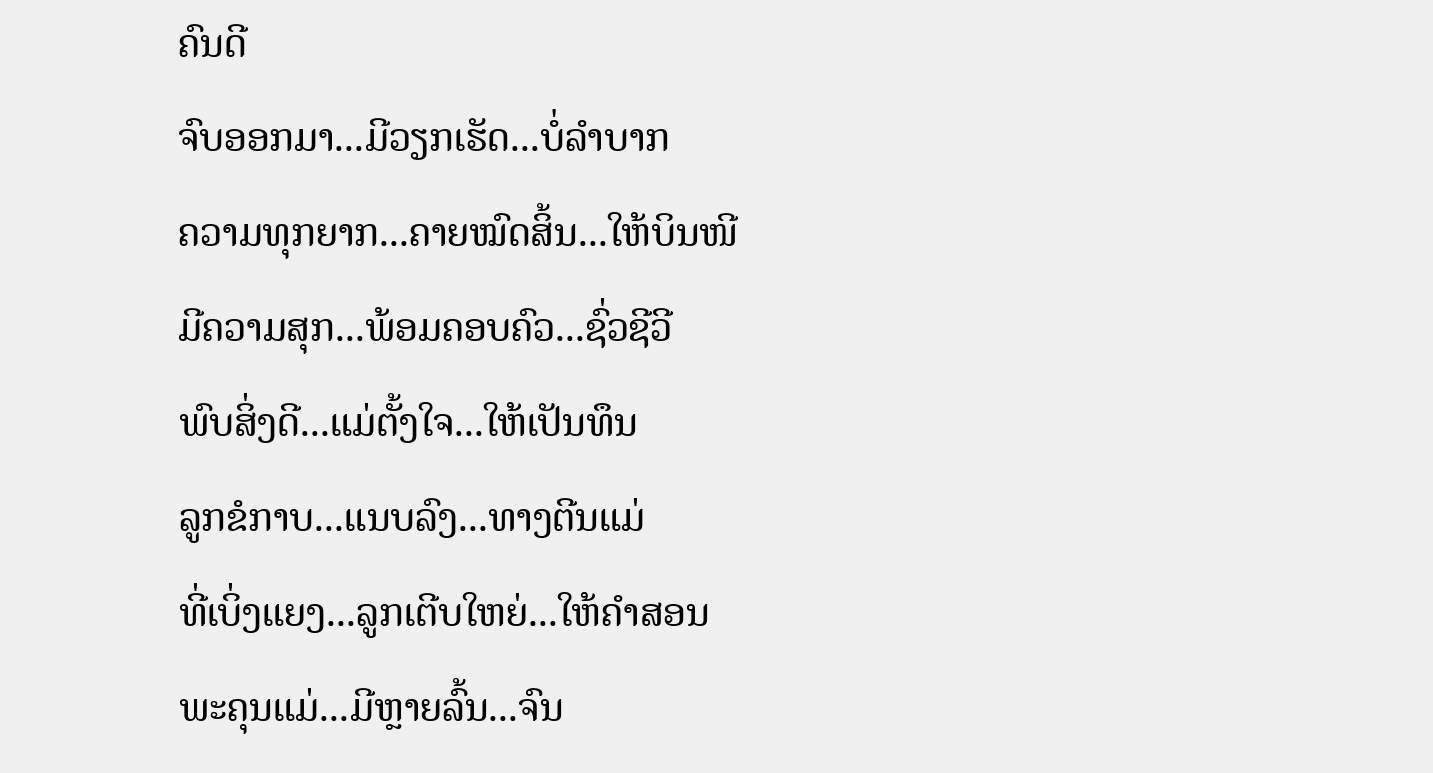ຄົນດີ
ຈົບອອກມາ...ມີວຽກເຮັດ...ບໍ່ລຳບາກ
ຄວາມທຸກຍາກ...ຄາຍໝົດສິ້ນ...ໃຫ້ບິນໜີ
ມີຄວາມສຸກ...ພ້ອມຄອບຄົວ...ຊົ່ວຊີວີ
ພົບສິ່ງດີ...ແມ່ຕັ້ງໃຈ...ໃຫ້ເປັນທຶນ
ລູກຂໍກາບ...ແນບລົງ...ທາງຕີນແມ່
ທີ່ເບິ່ງແຍງ...ລູກເຕີບໃຫຍ່...ໃຫ້ຄຳສອນ
ພະຄຸນແມ່...ມີຫຼາຍລົ້ນ...ຈົນ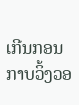ເກີນກອນ
ກາບວິ້ງວອ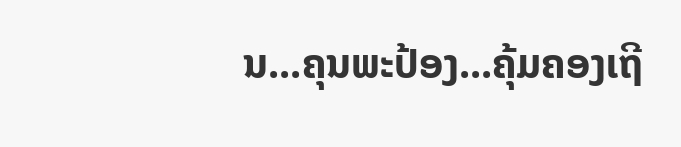ນ...ຄຸນພະປ້ອງ...ຄຸ້ມຄອງເຖີ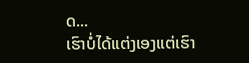ດ...
ເຮົາບໍ່ໄດ້ແຕ່ງເອງແຕ່ເຮົາ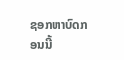ຊອກຫາບົດກອນນີ້